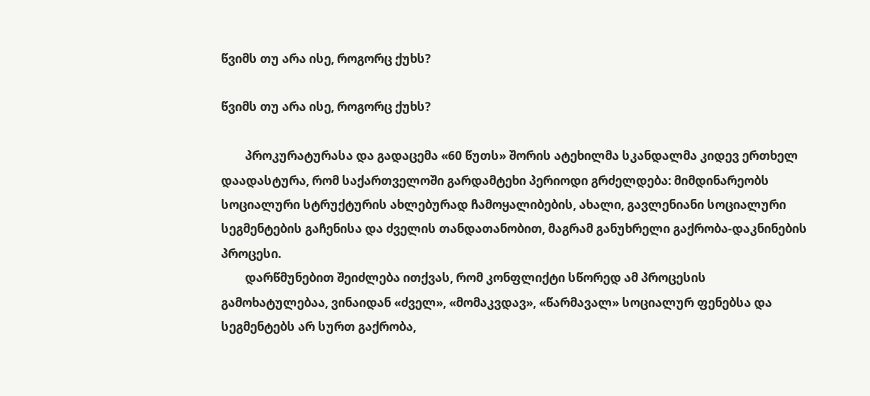წვიმს თუ არა ისე, როგორც ქუხს?

წვიმს თუ არა ისე, როგორც ქუხს?

        პროკურატურასა და გადაცემა «60 წუთს» შორის ატეხილმა სკანდალმა კიდევ ერთხელ დაადასტურა, რომ საქართველოში გარდამტეხი პერიოდი გრძელდება: მიმდინარეობს სოციალური სტრუქტურის ახლებურად ჩამოყალიბების, ახალი, გავლენიანი სოციალური სეგმენტების გაჩენისა და ძველის თანდათანობით, მაგრამ განუხრელი გაქრობა-დაკნინების პროცესი.
        დარწმუნებით შეიძლება ითქვას, რომ კონფლიქტი სწორედ ამ პროცესის გამოხატულებაა, ვინაიდან «ძველ», «მომაკვდავ», «წარმავალ» სოციალურ ფენებსა და სეგმენტებს არ სურთ გაქრობა,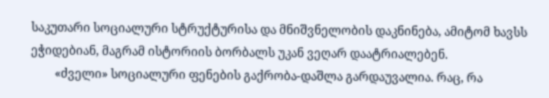საკუთარი სოციალური სტრუქტურისა და მნიშვნელობის დაკნინება, ამიტომ ხავსს ეჭიდებიან, მაგრამ ისტორიის ბორბალს უკან ვეღარ დაატრიალებენ.
        «ძველი» სოციალური ფენების გაქრობა-დაშლა გარდაუვალია. რაც, რა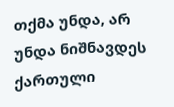თქმა უნდა, არ უნდა ნიშნავდეს ქართული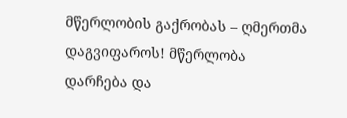მწერლობის გაქრობას – ღმერთმა დაგვიფაროს! მწერლობა დარჩება და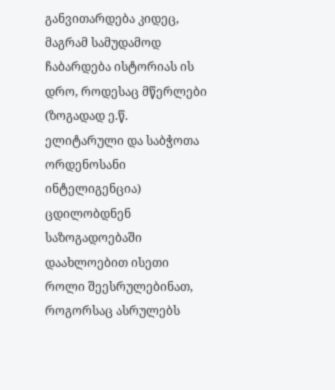განვითარდება კიდეც, მაგრამ სამუდამოდ ჩაბარდება ისტორიას ის დრო, როდესაც მწერლები (ზოგადად ე.წ. ელიტარული და საბჭოთა ორდენოსანი ინტელიგენცია) ცდილობდნენ საზოგადოებაში დაახლოებით ისეთი როლი შეესრულებინათ, როგორსაც ასრულებს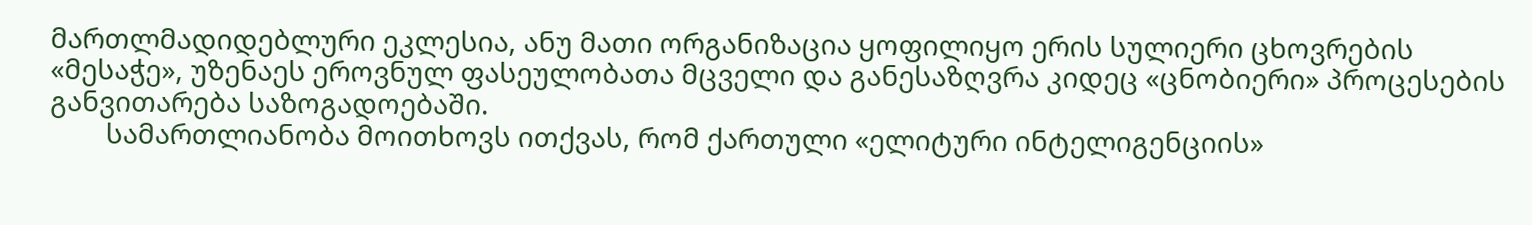მართლმადიდებლური ეკლესია, ანუ მათი ორგანიზაცია ყოფილიყო ერის სულიერი ცხოვრების «მესაჭე», უზენაეს ეროვნულ ფასეულობათა მცველი და განესაზღვრა კიდეც «ცნობიერი» პროცესების განვითარება საზოგადოებაში.
        სამართლიანობა მოითხოვს ითქვას, რომ ქართული «ელიტური ინტელიგენციის»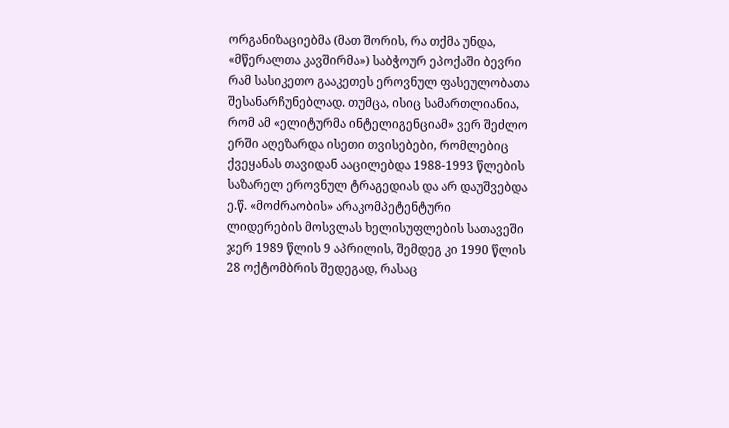ორგანიზაციებმა (მათ შორის, რა თქმა უნდა, «მწერალთა კავშირმა») საბჭოურ ეპოქაში ბევრი რამ სასიკეთო გააკეთეს ეროვნულ ფასეულობათა შესანარჩუნებლად. თუმცა, ისიც სამართლიანია, რომ ამ «ელიტურმა ინტელიგენციამ» ვერ შეძლო ერში აღეზარდა ისეთი თვისებები, რომლებიც ქვეყანას თავიდან ააცილებდა 1988-1993 წლების საზარელ ეროვნულ ტრაგედიას და არ დაუშვებდა ე.წ. «მოძრაობის» არაკომპეტენტური ლიდერების მოსვლას ხელისუფლების სათავეში ჯერ 1989 წლის 9 აპრილის, შემდეგ კი 1990 წლის 28 ოქტომბრის შედეგად, რასაც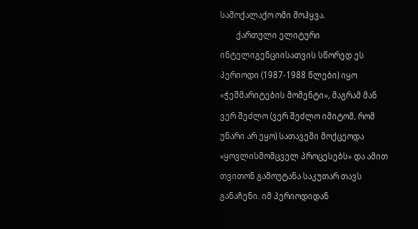სამოქალაქო ომი მოჰყვა.
        ქართული ელიტური ინტელიგენციისათვის სწორედ ეს პერიოდი (1987-1988 წლები) იყო «ჭეშმარიტების მომენტი», მაგრამ მან ვერ შეძლო (ვერ შეძლო იმიტომ, რომ უნარი არ ეყო) სათავეში მოქცეოდა «ყოვლისმომცველ პროცესებს» და ამით თვითონ გამოუტანა საკუთარ თავს განაჩენი. იმ პერიოდიდან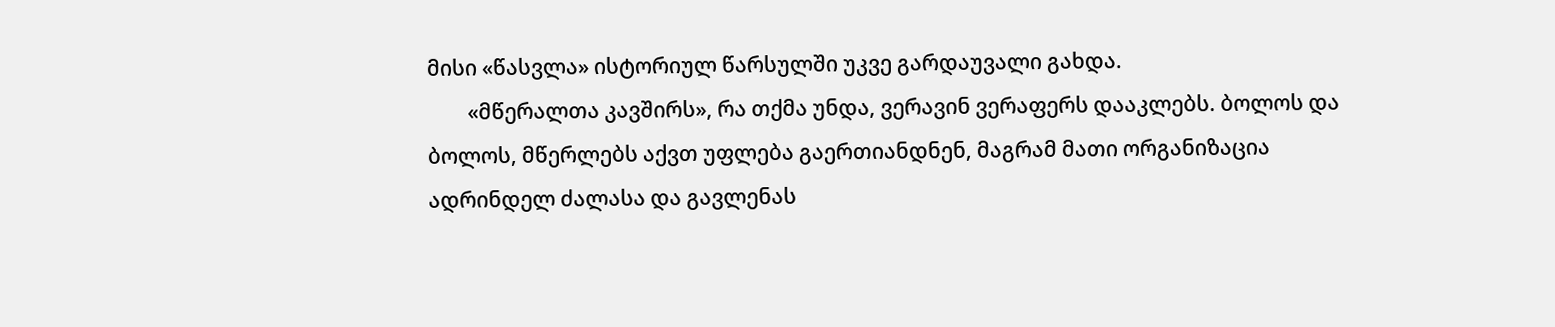მისი «წასვლა» ისტორიულ წარსულში უკვე გარდაუვალი გახდა.
        «მწერალთა კავშირს», რა თქმა უნდა, ვერავინ ვერაფერს დააკლებს. ბოლოს და ბოლოს, მწერლებს აქვთ უფლება გაერთიანდნენ, მაგრამ მათი ორგანიზაცია ადრინდელ ძალასა და გავლენას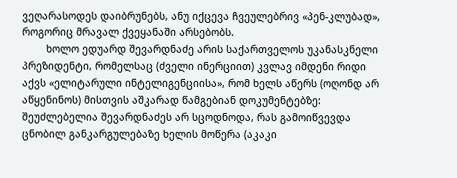ვეღარასოდეს დაიბრუნებს, ანუ იქცევა ჩვეულებრივ «პენ-კლუბად», როგორიც მრავალ ქვეყანაში არსებობს.
        ხოლო ედუარდ შევარდნაძე არის საქართველოს უკანასკნელი პრეზიდენტი, რომელსაც (ძველი ინერციით) კვლავ იმდენი რიდი აქვს «ელიტარული ინტელიგენციისა», რომ ხელს აწერს (ოღონდ არ აწყენინოს) მისთვის აშკარად წამგებიან დოკუმენტებზე: შეუძლებელია შევარდნაძეს არ სცოდნოდა, რას გამოიწვევდა ცნობილ განკარგულებაზე ხელის მოწერა (აკაკი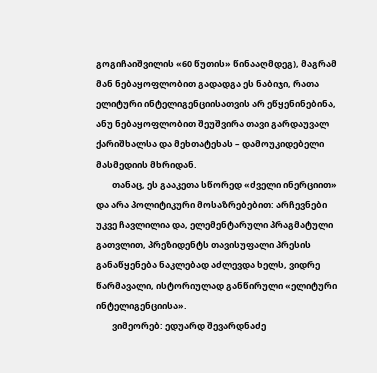გოგიჩაიშვილის «60 წუთის» წინააღმდეგ), მაგრამ მან ნებაყოფლობით გადადგა ეს ნაბიჯი, რათა ელიტური ინტელიგენციისათვის არ ეწყენინებინა, ანუ ნებაყოფლობით შეუშვირა თავი გარდაუვალ ქარიშხალსა და მეხთატეხას – დამოუკიდებელი მასმედიის მხრიდან.
        თანაც, ეს გააკეთა სწორედ «ძველი ინერციით» და არა პოლიტიკური მოსაზრებებით: არჩევნები უკვე ჩავლილია და, ელემენტარული პრაგმატული გათვლით, პრეზიდენტს თავისუფალი პრესის განაწყენება ნაკლებად აძლევდა ხელს, ვიდრე წარმავალი, ისტორიულად განწირული «ელიტური ინტელიგენციისა».
        ვიმეორებ: ედუარდ შევარდნაძე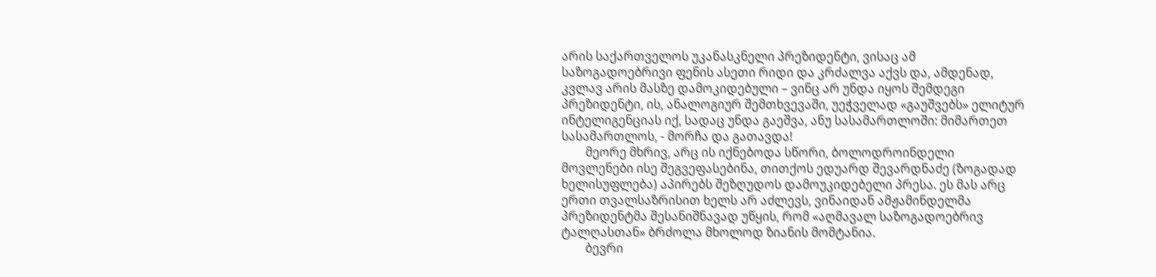არის საქართველოს უკანასკნელი პრეზიდენტი, ვისაც ამ საზოგადოებრივი ფენის ასეთი რიდი და კრძალვა აქვს და, ამდენად, კვლავ არის მასზე დამოკიდებული – ვინც არ უნდა იყოს შემდეგი პრეზიდენტი, ის, ანალოგიურ შემთხვევაში, უეჭველად «გაუშვებს» ელიტურ ინტელიგენციას იქ, სადაც უნდა გაეშვა, ანუ სასამართლოში: მიმართეთ სასამართლოს, - მორჩა და გათავდა!
        მეორე მხრივ, არც ის იქნებოდა სწორი, ბოლოდროინდელი მოვლენები ისე შეგვეფასებინა, თითქოს ედუარდ შევარდნაძე (ზოგადად ხელისუფლება) აპირებს შეზღუდოს დამოუკიდებელი პრესა. ეს მას არც ერთი თვალსაზრისით ხელს არ აძლევს, ვინაიდან ამჟამინდელმა პრეზიდენტმა შესანიშნავად უწყის, რომ «აღმავალ საზოგადოებრივ ტალღასთან» ბრძოლა მხოლოდ ზიანის მომტანია.
        ბევრი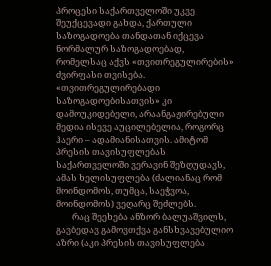პროცესი საქართველოში უკვე შეუქცევადი გახდა, ქართული საზოგადოება თანდათან იქცევა ნორმალურ საზოგადოებად, რომელსაც აქვს «თვითრეგულირების» ძვირფასი თვისება. «თვითრეგულირებადი საზოგადოებისათვის» კი დამოუკიდებელი, არაანგაჟირებული მედია ისევე აუცილებელია, როგორც ჰაერი – ადამიანისათვის. ამიტომ პრესის თავისუფლებას საქართველოში ვერავინ შეზღუდავს, ამას ხელისუფლება (ძალიანაც რომ მოინდომოს, თუმცა, საეჭვოა, მოინდომოს) ვეღარც შეძლებს.
        რაც შეეხება ანზორ ბალუაშვილს, გავბედავ გამოვთქვა განსხვავებულიო აზრი (აკი პრესის თავისუფლება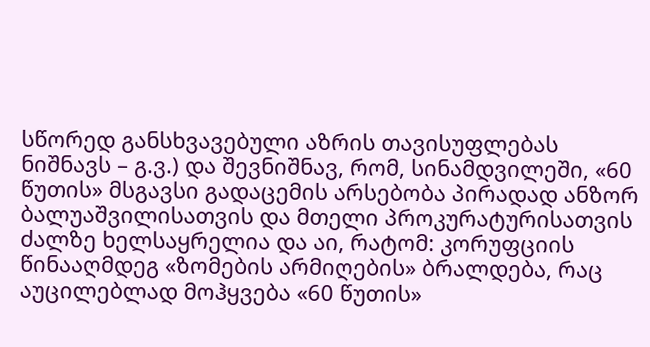სწორედ განსხვავებული აზრის თავისუფლებას ნიშნავს – გ.ვ.) და შევნიშნავ, რომ, სინამდვილეში, «60 წუთის» მსგავსი გადაცემის არსებობა პირადად ანზორ ბალუაშვილისათვის და მთელი პროკურატურისათვის ძალზე ხელსაყრელია და აი, რატომ: კორუფციის წინააღმდეგ «ზომების არმიღების» ბრალდება, რაც აუცილებლად მოჰყვება «60 წუთის»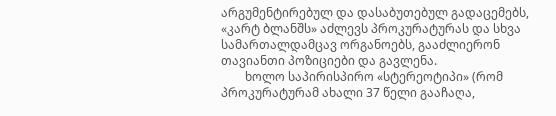არგუმენტირებულ და დასაბუთებულ გადაცემებს, «კარტ ბლანშს» აძლევს პროკურატურას და სხვა სამართალდამცავ ორგანოებს, გააძლიერონ თავიანთი პოზიციები და გავლენა.
        ხოლო საპირისპირო «სტერეოტიპი» (რომ პროკურატურამ ახალი 37 წელი გააჩაღა,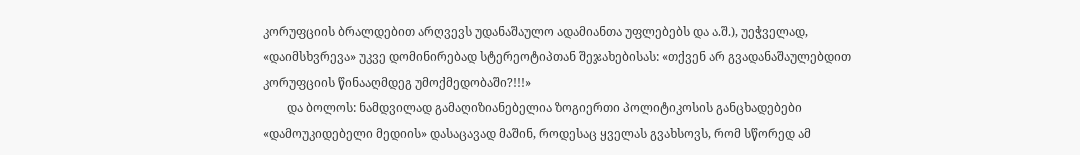კორუფციის ბრალდებით არღვევს უდანაშაულო ადამიანთა უფლებებს და ა.შ.), უეჭველად, «დაიმსხვრევა» უკვე დომინირებად სტერეოტიპთან შეჯახებისას: «თქვენ არ გვადანაშაულებდით კორუფციის წინააღმდეგ უმოქმედობაში?!!!»
        და ბოლოს: ნამდვილად გამაღიზიანებელია ზოგიერთი პოლიტიკოსის განცხადებები «დამოუკიდებელი მედიის» დასაცავად მაშინ, როდესაც ყველას გვახსოვს, რომ სწორედ ამ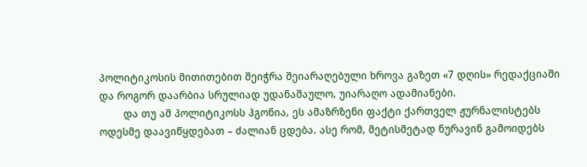პოლიტიკოსის მითითებით შეიჭრა შეიარაღებული ხროვა გაზეთ «7 დღის» რედაქციაში და როგორ დაარბია სრულიად უდანაშაულო, უიარაღო ადამიანები.
        და თუ ამ პოლიტიკოსს ჰგონია, ეს ამაზრზენი ფაქტი ქართველ ჟურნალისტებს ოდესმე დაავიწყდებათ – ძალიან ცდება. ასე რომ, მეტისმეტად ნურავინ გამოიდებს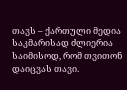თავს – ქართული მედია საკმარისად ძლიერია საიმისოდ, რომ თვითონ დაიცვას თავი.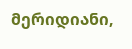მერიდიანი,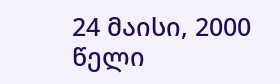24 მაისი, 2000 წელი